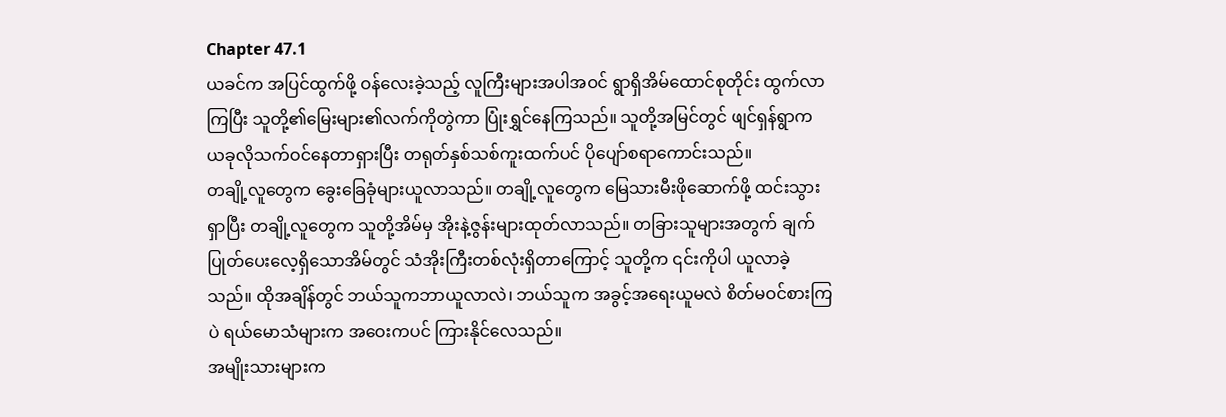Chapter 47.1
ယခင်က အပြင်ထွက်ဖို့ ဝန်လေးခဲ့သည့် လူကြီးများအပါအဝင် ရွာရှိအိမ်ထောင်စုတိုင်း ထွက်လာကြပြီး သူတို့၏မြေးများ၏လက်ကိုတွဲကာ ပြုံးရွှင်နေကြသည်။ သူတို့အမြင်တွင် ဖျင်ရှန်ရွာက ယခုလိုသက်ဝင်နေတာရှားပြီး တရုတ်နှစ်သစ်ကူးထက်ပင် ပိုပျော်စရာကောင်းသည်။
တချို့လူတွေက ခွေးခြေခုံများယူလာသည်။ တချို့လူတွေက မြေသားမီးဖိုဆောက်ဖို့ ထင်းသွားရှာပြီး တချို့လူတွေက သူတို့အိမ်မှ အိုးနဲ့ဇွန်းများထုတ်လာသည်။ တခြားသူများအတွက် ချက်ပြုတ်ပေးလေ့ရှိသောအိမ်တွင် သံအိုးကြီးတစ်လုံးရှိတာကြောင့် သူတို့က ၎င်းကိုပါ ယူလာခဲ့သည်။ ထိုအချိန်တွင် ဘယ်သူကဘာယူလာလဲ၊ ဘယ်သူက အခွင့်အရေးယူမလဲ စိတ်မဝင်စားကြပဲ ရယ်မောသံများက အဝေးကပင် ကြားနိုင်လေသည်။
အမျိုးသားများက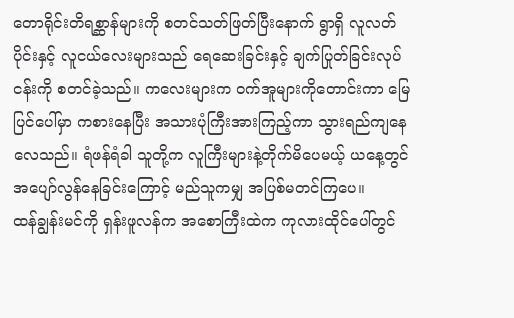တောရိုင်းတိရစ္ဆာန်များကို စတင်သတ်ဖြတ်ပြီးနောက် ရွာရှိ လူလတ်ပိုင်းနှင့် လူငယ်လေးများသည် ရေဆေးခြင်းနှင့် ချက်ပြုတ်ခြင်းလုပ်ငန်းကို စတင်ခဲ့သည်။ ကလေးများက ဝက်အူများကိုတောင်းကာ မြေပြင်ပေါ်မှာ ကစားနေပြီး အသားပုံကြီးအားကြည့်ကာ သွားရည်ကျနေလေသည်။ ရံဖန်ရံခါ သူတို့က လူကြီးများနဲ့တိုက်မိပေမယ့် ယနေ့တွင် အပျော်လွန်နေခြင်းကြောင့် မည်သူကမျှ အပြစ်မတင်ကြပေ။
ထန်ချွန်းမင်ကို ရှန်းဖူလန်က အစောကြီးထဲက ကုလားထိုင်ပေါ်တွင်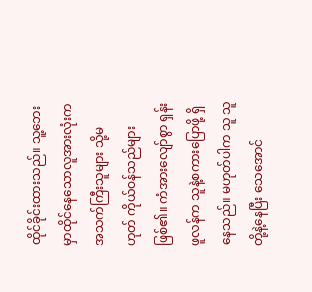ထိုင်ခိုင်းထားသည်။ သူ့ဘေးမှာထိုင်နေသောလူအားလုံးက အသက်ကြီးသူများ သို့မဟုတ် ကိုယ်ဝန်သည်များဖြစ်၏။ ကံအားလျော်စွာ ရှန်းဖူလန်က သူနဲ့စကားပြောဖို့ ရှိနေသည်။ မဟုတ်ပါက သူ သူတို့နဲ့နေပြီး သေအောင်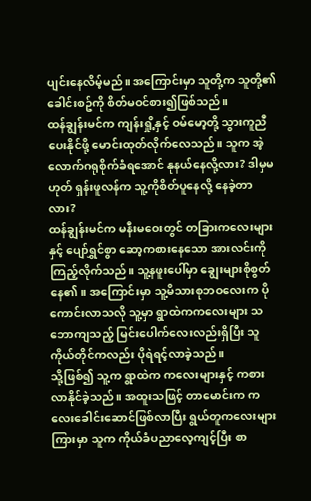ပျင်းနေလိမ့်မည်။ အကြောင်းမှာ သူတို့က သူတို့၏ခေါင်းစဥ်ကို စိတ်မဝင်စား၍ဖြစ်သည်။
ထန်ချွန်းမင်က ကျန်းရှို့နှင့် ဝမ်မော့တို့ သွားကူညီပေးနိုင်ဖို့ မောင်းထုတ်လိုက်လေသည်။ သူက အဲ့လောက်ဂရုစိုက်ခံရအောင် နုနယ်နေလို့လား? ဒါမှမဟုတ် ရှန်းဖူလန်က သူ့ကိုစိတ်ပူနေလို့ နေခဲ့တာလား?
ထန်ချွန်းမင်က မနီးမဝေးတွင် တခြားကလေးများနှင့် ပျော်ရွှင်စွာ ဆော့ကစားနေသော အားလင်းကိုကြည့်လိုက်သည်။ သူ့နဖူးပေါ်မှာ ချွေးများစိုစွတ်နေ၏။ အကြောင်းမှာ သူ့မိသားစုဘဝလေးက ပိုကောင်းလာသလို သူ့မှာ ရွာထဲကကလေးများ သဘောကျသည့် မြင်းပေါက်လေးလည်းရှိပြီး သူကိုယ်တိုင်ကလည်း ပိုရဲရင့်လာခဲ့သည်။
သို့ဖြစ်၍ သူ့က ရွာထဲက ကလေးများနှင့် ကစားလာနိုင်ခဲ့သည်။ အထူးသဖြင့် တာမောင်းက ကလေးခေါင်းဆောင်ဖြစ်လာပြီး ရွယ်တူကလေးများကြားမှာ သူက ကိုယ်ခံပညာလေ့ကျင့်ပြီး စာ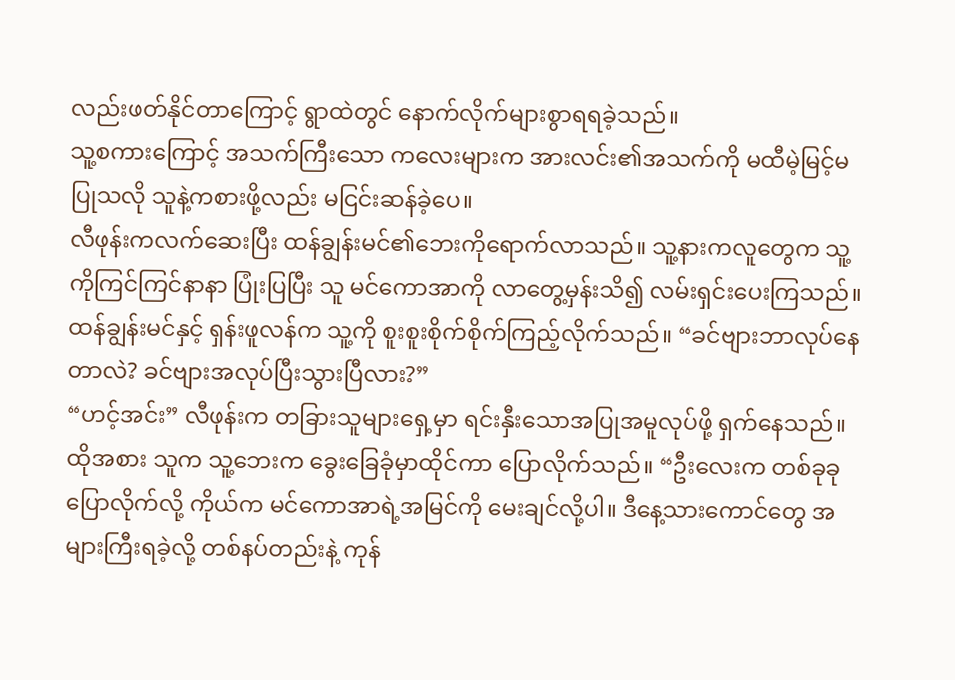လည်းဖတ်နိုင်တာကြောင့် ရွာထဲတွင် နောက်လိုက်များစွာရရခဲ့သည်။
သူ့စကားကြောင့် အသက်ကြီးသော ကလေးများက အားလင်း၏အသက်ကို မထီမဲ့မြင့်မပြုသလို သူနဲ့ကစားဖို့လည်း မငြင်းဆန်ခဲ့ပေ။
လီဖုန်းကလက်ဆေးပြီး ထန်ချွန်းမင်၏ဘေးကိုရောက်လာသည်။ သူ့နားကလူတွေက သူ့ကိုကြင်ကြင်နာနာ ပြုံးပြပြီး သူ မင်ကောအာကို လာတွေ့မှန်းသိ၍ လမ်းရှင်းပေးကြသည်။ ထန်ချွန်းမင်နှင့် ရှန်းဖူလန်က သူ့ကို စူးစူးစိုက်စိုက်ကြည့်လိုက်သည်။ “ခင်ဗျားဘာလုပ်နေတာလဲ? ခင်ဗျားအလုပ်ပြီးသွားပြီလား?”
“ဟင့်အင်း” လီဖုန်းက တခြားသူများရှေ့မှာ ရင်းနှီးသောအပြုအမူလုပ်ဖို့ ရှက်နေသည်။ ထိုအစား သူက သူ့ဘေးက ခွေးခြေခုံမှာထိုင်ကာ ပြောလိုက်သည်။ “ဦးလေးက တစ်ခုခုပြောလိုက်လို့ ကိုယ်က မင်ကောအာရဲ့အမြင်ကို မေးချင်လို့ပါ။ ဒီနေ့သားကောင်တွေ အများကြီးရခဲ့လို့ တစ်နပ်တည်းနဲ့ ကုန်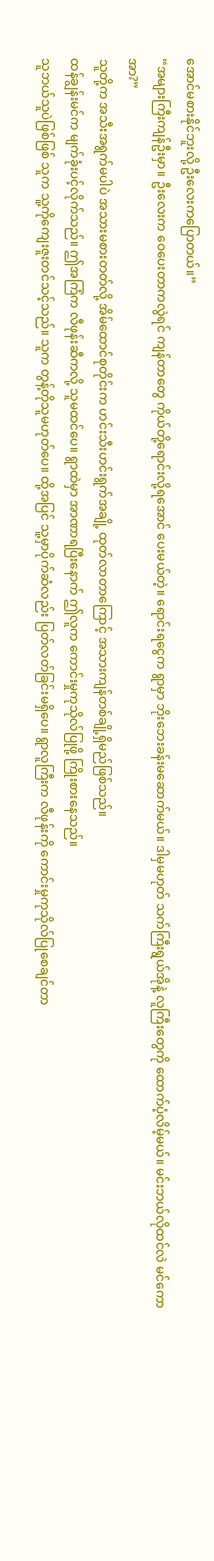အောင်မစားနိုင်ဘူးလို့ ဦးလေးကပြောတယ်။”
“အများကြီးကျန်ဦးမှာ။ ဦးလေးက ဝေပေးတာကလွဲရင် ကျန်တာတွေ ကိုယ်တို့ရောင်းလို့ရအောင် ပေးမယ်တဲ့။ ရောင်းရငွေက ရွာမှာ ဘိုးဘေးခန်းမဆောက်မယ်။ ဒါမှမဟုတ် သက်ကြီးရွယ်အိုနဲ့ လူကြီးတွေကို ထောက်ပံ့လိမ့်မယ်။ မင်းဘယ်လိုထင်လဲ မင်ကောအာ?”
သူတို့က အသီးအရွက်မပါပဲ အသားမစားတတ်လို့ အိမ်ထောင်စုတိုင်းက ဟင်းသီးဟင်းရွက်အချို့ ထုတ်လာတာကြောင့် အသားကျန်တစ်ချို့ရှိမည်ဖြစ်သည်။
ထန်ချွန်းမင်က မျက်ခုံးပင့်လိုက်သည်။ ဤအကြံက လီဖုန်းဆီကလို့ သူမထင်ပေ။ ရွာထဲမှာ အာဏာရပြီးနောက် ဤလူက ကောင်းမှုကုသိုလ်ပြုဖို့ ကြိုးစားနေသည်။
သူဘယ်သူပဲဖြစ်ဖြစ် သူက သူ့ကိုကျေးဇူးတင်သင့်သည်။ သူက တွန့်တိုသူမဟုတ်ပေ။ ထို့အပြင် သူ့မှာပိုက်ဆံလည်း ပြတ်လတ်ခြင်းမရှိပေ။ ရွာလူကြီးက လီဖုန်းကို ကောင်းမှုကုသိုလ်ပြုစေချင်တာ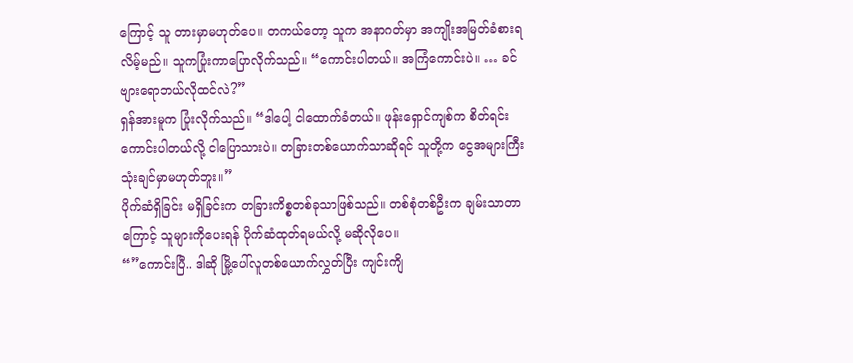ကြောင့် သူ တားမှာမဟုတ်ပေ။ တကယ်တော့ သူက အနာဂတ်မှာ အကျိုးအမြတ်ခံစားရလိမ့်မည်။ သူကပြုံးကာပြောလိုက်သည်။ “ကောင်းပါတယ်။ အကြံကောင်းပဲ။ … ခင်ဗျားရောဘယ်လိုထင်လဲ?”
ရှန်အားမူက ပြုံးလိုက်သည်။ “ဒါပေါ့ ငါထောက်ခံတယ်။ ဖုန်းရှောင်ကျစ်က စိတ်ရင်းကောင်းပါတယ်လို့ ငါပြောသားပဲ။ တခြားတစ်ယောက်သာဆိုရင် သူတို့က ငွေအများကြီးသုံးချင်မှာမဟုတ်ဘူး။”
ပိုက်ဆံရှိခြင်း မရှိခြင်းက တခြားကိစ္စတစ်ခုသာဖြစ်သည်။ တစ်စုံတစ်ဦးက ချမ်းသာတာကြောင့် သူများကိုပေးရန် ပိုက်ဆံထုတ်ရမယ်လို့ မဆိုလိုပေ။
“”ကောင်းပြီ.. ဒါဆို မြို့ပေါ်လူတစ်ယောက်လွှတ်ပြီး ကျင်းကျိ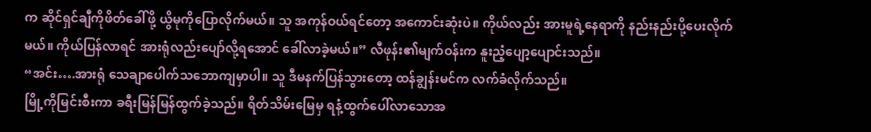က ဆိုင်ရှင်ချီကိုဖိတ်ခေါ်ဖို့ ယွိမုကိုပြောလိုက်မယ်။ သူ အကုန်ဝယ်ရင်တော့ အကောင်းဆုံးပဲ။ ကိုယ်လည်း အားမူရဲ့နေရာကို နည်းနည်းပို့ပေးလိုက်မယ်။ ကိုယ်ပြန်လာရင် အားရုံလည်းပျော်လို့ရအောင် ခေါ်လာခဲ့မယ်။” လီဖုန်း၏မျက်ဝန်းက နူးညံ့ပျော့ပျောင်းသည်။
“အင်း….အားရုံ သေချာပေါက်သဘောကျမှာပါ။ သူ ဒီမနက်ပြန်သွားတော့ ထန်ချွန်းမင်က လက်ခံလိုက်သည်။
မြို့ကိုမြင်းစီးကာ ခရီးမြန်မြန်ထွက်ခဲ့သည်။ ရိတ်သိမ်းမြေမှ ရနံ့ထွက်ပေါ်လာသောအ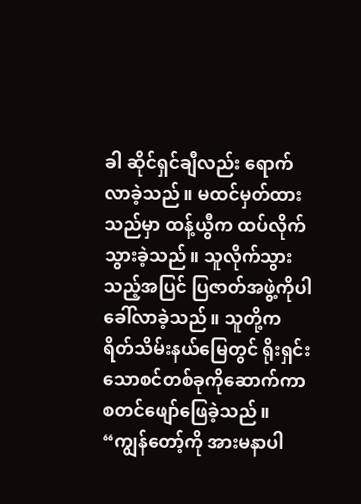ခါ ဆိုင်ရှင်ချီလည်း ရောက်လာခဲ့သည်။ မထင်မှတ်ထားသည်မှာ ထန့်ယွီက ထပ်လိုက်သွားခဲ့သည်။ သူလိုက်သွားသည့်အပြင် ပြဇာတ်အဖွဲ့ကိုပါ ခေါ်လာခဲ့သည်။ သူတို့က ရိတ်သိမ်းနယ်မြေတွင် ရိုးရှင်းသောစင်တစ်ခုကိုဆောက်ကာ စတင်ဖျော်ဖြေခဲ့သည်။
“ကျွန်တော့်ကို အားမနာပါ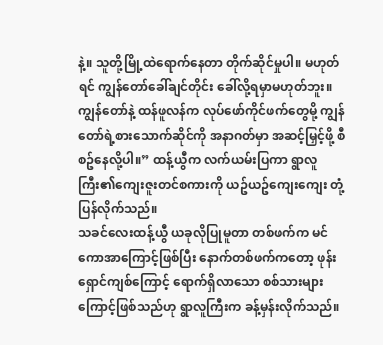နဲ့။ သူတို့မြို့ထဲရောက်နေတာ တိုက်ဆိုင်မှုပါ။ မဟုတ်ရင် ကျွန်တော်ခေါ်ချင်တိုင်း ခေါ်လို့ရမှာမဟုတ်ဘူး။ ကျွန်တော်နဲ့ ထန်ဖူလန်က လုပ်ဖော်ကိုင်ဖက်တွေမို့ ကျွန်တော်ရဲ့စားသောက်ဆိုင်ကို အနာဂတ်မှာ အဆင့်မြှင့်ဖို့ စီစဥ်နေလို့ပါ။” ထန့်ယွီက လက်ယမ်းပြကာ ရွာလူကြီး၏ကျေးဇူးတင်စကားကို ယဥ်ယဥ်ကျေးကျေး တုံ့ပြန်လိုက်သည်။
သခင်လေးထန့်ယွီ ယခုလိုပြုမူတာ တစ်ဖက်က မင်ကောအာကြောင့်ဖြစ်ပြီး နောက်တစ်ဖက်ကတော့ ဖုန်းရှောင်ကျစ်ကြောင့် ရောက်ရှိလာသော စစ်သားများကြောင့်ဖြစ်သည်ဟု ရွာလူကြီးက ခန့်မှန်းလိုက်သည်။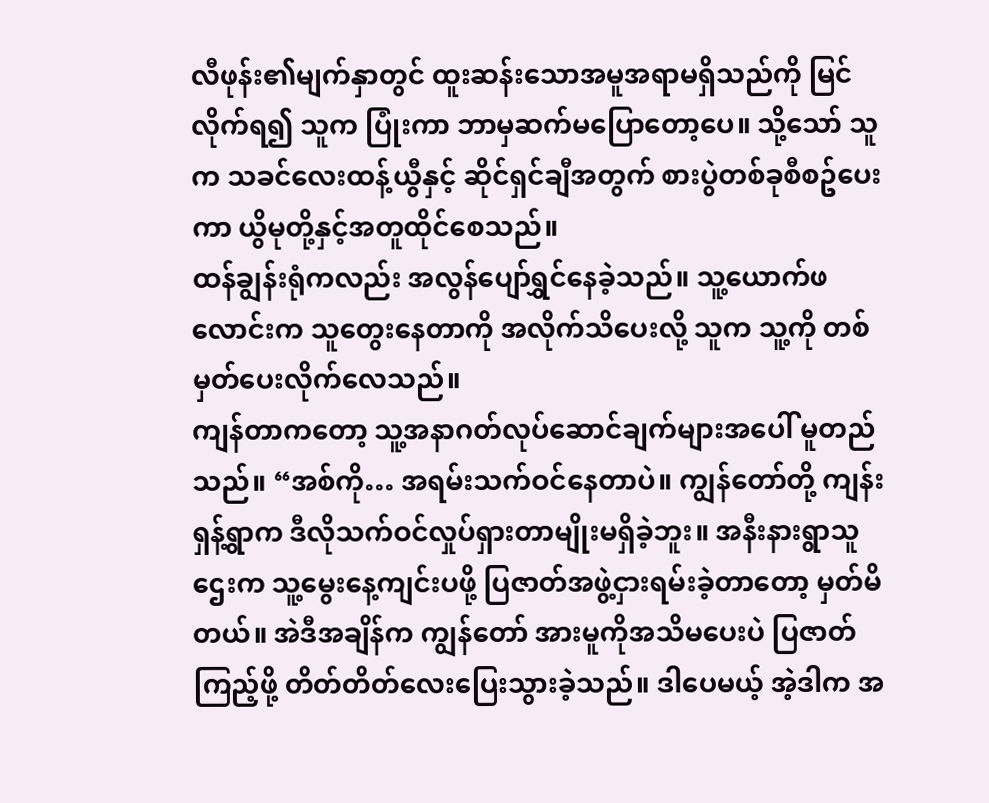လီဖုန်း၏မျက်နှာတွင် ထူးဆန်းသောအမူအရာမရှိသည်ကို မြင်လိုက်ရ၍ သူက ပြုံးကာ ဘာမှဆက်မပြောတော့ပေ။ သို့သော် သူက သခင်လေးထန့်ယွီနှင့် ဆိုင်ရှင်ချီအတွက် စားပွဲတစ်ခုစီစဥ်ပေးကာ ယွိမုတို့နှင့်အတူထိုင်စေသည်။
ထန်ချွန်းရုံကလည်း အလွန်ပျော်ရွှင်နေခဲ့သည်။ သူ့ယောက်ဖလောင်းက သူတွေးနေတာကို အလိုက်သိပေးလို့ သူက သူ့ကို တစ်မှတ်ပေးလိုက်လေသည်။
ကျန်တာကတော့ သူ့အနာဂတ်လုပ်ဆောင်ချက်များအပေါ် မူတည်သည်။ “အစ်ကို… အရမ်းသက်ဝင်နေတာပဲ။ ကျွန်တော်တို့ ကျန်းရှန့်ရွာက ဒီလိုသက်ဝင်လှုပ်ရှားတာမျိုးမရှိခဲ့ဘူး။ အနီးနားရွာသူဌေးက သူ့မွေးနေ့ကျင်းပဖို့ ပြဇာတ်အဖွဲ့ငှားရမ်းခဲ့တာတော့ မှတ်မိတယ်။ အဲဒီအချိန်က ကျွန်တော် အားမူကိုအသိမပေးပဲ ပြဇာတ်ကြည့်ဖို့ တိတ်တိတ်လေးပြေးသွားခဲ့သည်။ ဒါပေမယ့် အဲ့ဒါက အ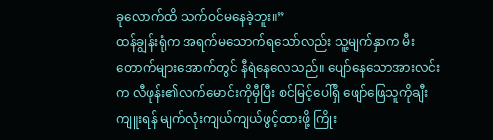ခုလောက်ထိ သက်ဝင်မနေခဲ့ဘူး။”
ထန်ချွန်းရုံက အရက်မသောက်ရသော်လည်း သူ့မျက်နှာက မီးတောက်များအောက်တွင် နီရဲနေလေသည်။ ပျော်နေသောအားလင်းက လီဖုန်း၏လက်မောင်းကိုမှီပြီး စင်မြင့်ပေါ်ရှိ ဖျော်ဖြေသူကိုချီးကျူးရန် မျက်လုံးကျယ်ကျယ်ဖွင့်ထားဖို့ ကြိုး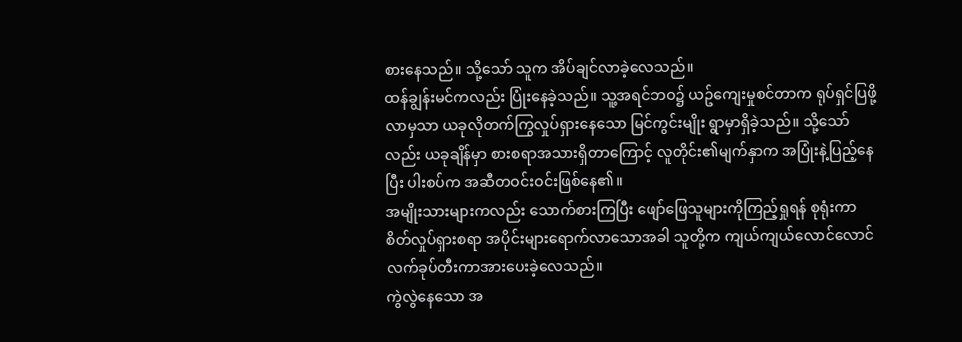စားနေသည်။ သို့သော် သူက အိပ်ချင်လာခဲ့လေသည်။
ထန်ချွန်းမင်ကလည်း ပြုံးနေခဲ့သည်။ သူ့အရင်ဘဝ၌ ယဥ်ကျေးမှုစင်တာက ရုပ်ရှင်ပြဖို့ လာမှသာ ယခုလိုတက်ကြွလှုပ်ရှားနေသော မြင်ကွင်းမျိုး ရွာမှာရှိခဲ့သည်။ သို့သော်လည်း ယခုချိန်မှာ စားစရာအသားရှိတာကြောင့် လူတိုင်း၏မျက်နှာက အပြုံးနဲ့ပြည့်နေပြီး ပါးစပ်က အဆီတဝင်းဝင်းဖြစ်နေ၏။
အမျိုးသားများကလည်း သောက်စားကြပြီး ဖျော်ဖြေသူများကိုကြည့်ရှုရန် စုရုံးကာ စိတ်လှုပ်ရှားစရာ အပိုင်းများရောက်လာသောအခါ သူတို့က ကျယ်ကျယ်လောင်လောင် လက်ခုပ်တီးကာအားပေးခဲ့လေသည်။
ကွဲလွဲနေသော အ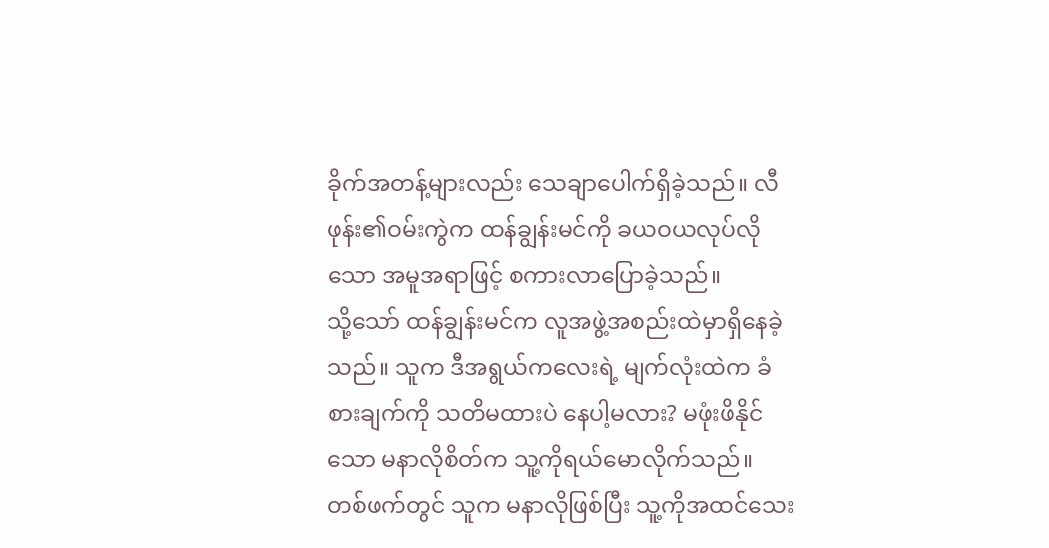ခိုက်အတန့်များလည်း သေချာပေါက်ရှိခဲ့သည်။ လီဖုန်း၏ဝမ်းကွဲက ထန်ချွန်းမင်ကို ခယဝယလုပ်လိုသော အမူအရာဖြင့် စကားလာပြောခဲ့သည်။
သို့သော် ထန်ချွန်းမင်က လူအဖွဲ့အစည်းထဲမှာရှိနေခဲ့သည်။ သူက ဒီအရွယ်ကလေးရဲ့ မျက်လုံးထဲက ခံစားချက်ကို သတိမထားပဲ နေပါ့မလား? မဖုံးဖိနိုင်သော မနာလိုစိတ်က သူ့ကိုရယ်မောလိုက်သည်။
တစ်ဖက်တွင် သူက မနာလိုဖြစ်ပြီး သူ့ကိုအထင်သေး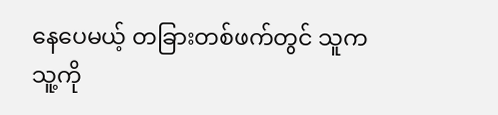နေပေမယ့် တခြားတစ်ဖက်တွင် သူက သူ့ကို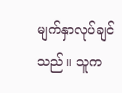မျက်နှာလုပ်ချင်သည်။ သူက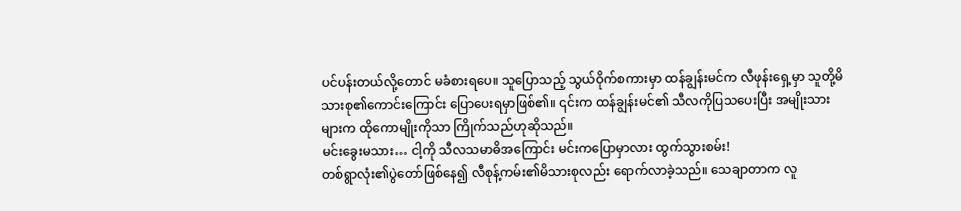ပင်ပန်းတယ်လို့တောင် မခံစားရပေ။ သူပြောသည့် သွယ်ဝိုက်စကားမှာ ထန်ချွန်းမင်က လီဖုန်းရှေ့မှာ သူတို့မိသားစု၏ကောင်းကြောင်း ပြောပေးရမှာဖြစ်၏။ ၎င်းက ထန်ချွန်းမင်၏ သီလကိုပြသပေးပြီး အမျိုးသားများက ထိုကောမျိုးကိုသာ ကြိုက်သည်ဟုဆိုသည်။
မင်းခွေးမသား… ငါ့ကို သီလသမာဓိအကြောင်း မင်းကပြောမှာလား ထွက်သွားစမ်း!
တစ်ရွာလုံး၏ပွဲတော်ဖြစ်နေ၍ လီစုန့်ကမ်း၏မိသားစုလည်း ရောက်လာခဲ့သည်။ သေချာတာက လူ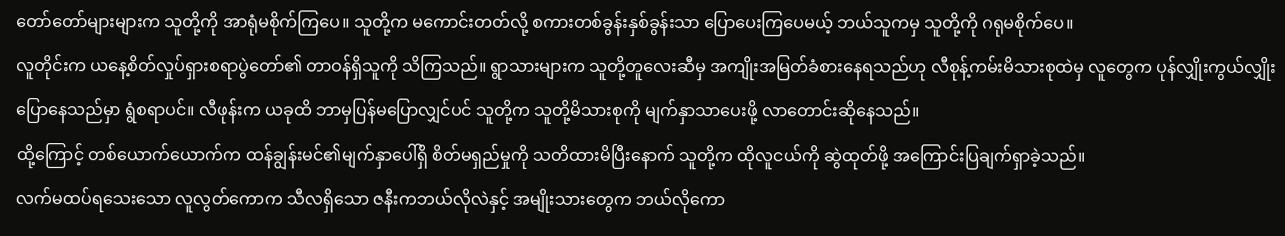တော်တော်များများက သူတို့ကို အာရုံမစိုက်ကြပေ။ သူတို့က မကောင်းတတ်လို့ စကားတစ်ခွန်းနှစ်ခွန်းသာ ပြောပေးကြပေမယ့် ဘယ်သူကမှ သူတို့ကို ဂရုမစိုက်ပေ။
လူတိုင်းက ယနေ့စိတ်လှုပ်ရှားစရာပွဲတော်၏ တာဝန်ရှိသူကို သိကြသည်။ ရွာသားများက သူတို့တူလေးဆီမှ အကျိုးအမြတ်ခံစားနေရသည်ဟု လီစုန့်ကမ်းမိသားစုထဲမှ လူတွေက ပုန်လျှိုးကွယ်လျှိုးပြောနေသည်မှာ ရွံစရာပင်။ လီဖုန်းက ယခုထိ ဘာမှပြန်မပြောလျှင်ပင် သူတို့က သူတို့မိသားစုကို မျက်နှာသာပေးဖို့ လာတောင်းဆိုနေသည်။
ထို့ကြောင့် တစ်ယောက်ယောက်က ထန်ချွန်းမင်၏မျက်နှာပေါ်ရှိ စိတ်မရှည်မှုကို သတိထားမိပြီးနောက် သူတို့က ထိုလူငယ်ကို ဆွဲထုတ်ဖို့ အကြောင်းပြချက်ရှာခဲ့သည်။
လက်မထပ်ရသေးသော လူလွတ်ကောက သီလရှိသော ဇနီးကဘယ်လိုလဲနှင့် အမျိုးသားတွေက ဘယ်လိုကော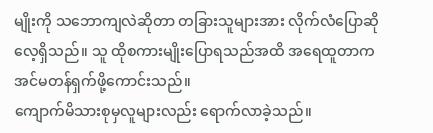မျိုးကို သဘောကျလဲဆိုတာ တခြားသူများအား လိုက်လံပြောဆိုလေ့ရှိသည်။ သူ ထိုစကားမျိုးပြောရသည်အထိ အရေထူတာက အင်မတန်ရှက်ဖို့ကောင်းသည်။
ကျောက်မိသားစုမှလူများလည်း ရောက်လာခဲ့သည်။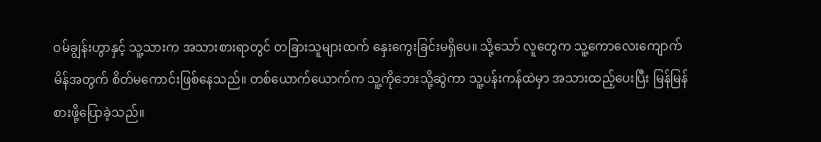ဝမ်ချွန်းဟွာနှင့် သူ့သားက အသားစားရာတွင် တခြားသူများထက် နှေးကွေးခြင်းမရှိပေ။ သို့သော် လူတွေက သူ့ကောလေးကျောက်မိန်အတွက် စိတ်မကောင်းဖြစ်နေသည်။ တစ်ယောက်ယောက်က သူ့ကိုဘေးသို့ဆွဲကာ သူ့ပန်းကန်ထဲမှာ အသားထည့်ပေးပြီး မြန်မြန်စားဖို့ပြောခဲ့သည်။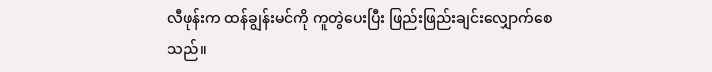လီဖုန်းက ထန်ချွန်းမင်ကို ကူတွဲပေးပြီး ဖြည်းဖြည်းချင်းလျှောက်စေသည်။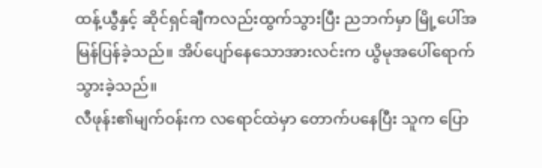ထန့်ယွီနှင့် ဆိုင်ရှင်ချီကလည်းထွက်သွားပြီး ညဘက်မှာ မြို့ပေါ်အမြန်ပြန်ခဲ့သည်။ အိပ်ပျော်နေသောအားလင်းက ယွိမုအပေါ်ရောက်သွားခဲ့သည်။
လီဖုန်း၏မျက်ဝန်းက လရောင်ထဲမှာ တောက်ပနေပြီး သူက ပြော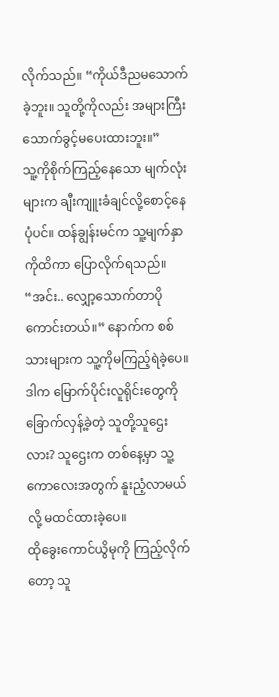လိုက်သည်။ “ကိုယ်ဒီညမသောက်ခဲ့ဘူး။ သူတို့ကိုလည်း အများကြီးသောက်ခွင့်မပေးထားဘူး။”
သူ့ကိုစိုက်ကြည့်နေသော မျက်လုံးများက ချီးကျူးခံချင်လို့စောင့်နေပုံပင်။ ထန်ချွန်းမင်က သူ့မျက်နှာကိုထိကာ ပြောလိုက်ရသည်။ “အင်း.. လျှော့သောက်တာပိုကောင်းတယ်။” နောက်က စစ်သားများက သူ့ကိုမကြည့်ရဲခဲ့ပေ။
ဒါက မြောက်ပိုင်းလူရိုင်းတွေကို ခြောက်လှန့်ခဲ့တဲ့ သူတို့သူဌေးလား? သူဌေးက တစ်နေ့မှာ သူ့ကောလေးအတွက် နူးညံ့လာမယ်လို့ မထင်ထားခဲ့ပေ။
ထိုခွေးကောင်ယွိမုကို ကြည့်လိုက်တော့ သူ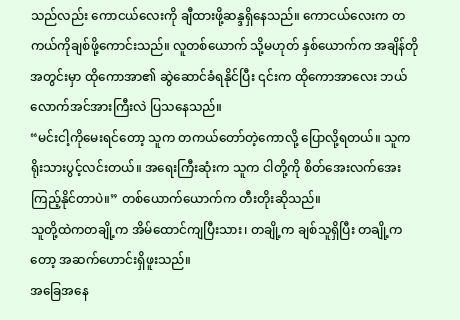သည်လည်း ကောငယ်လေးကို ချီထားဖို့ဆန္ဒရှိနေသည်။ ကောငယ်လေးက တကယ်ကိုချစ်ဖို့ကောင်းသည်။ လူတစ်ယောက် သို့မဟုတ် နှစ်ယောက်က အချိန်တိုအတွင်းမှာ ထိုကောအာ၏ ဆွဲဆောင်ခံရနိုင်ပြီး ၎င်းက ထိုကောအာလေး ဘယ်လောက်အင်အားကြီးလဲ ပြသနေသည်။
“မင်းငါ့ကိုမေးရင်တော့ သူက တကယ်တော်တဲ့ကောလို့ ပြောလို့ရတယ်။ သူက ရိုးသားပွင့်လင်းတယ်။ အရေးကြီးဆုံးက သူက ငါတို့ကို စိတ်အေးလက်အေး ကြည့်နိုင်တာပဲ။” တစ်ယောက်ယောက်က တီးတိုးဆိုသည်။
သူတို့ထဲကတချို့က အိမ်ထောင်ကျပြီးသား၊ တချို့က ချစ်သူရှိပြီး တချို့ကတော့ အဆက်ဟောင်းရှိဖူးသည်။
အခြေအနေ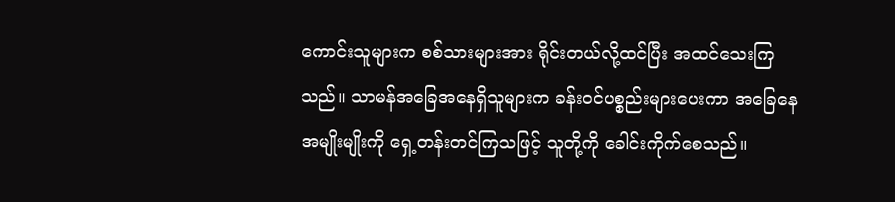ကောင်းသူများက စစ်သားများအား ရိုင်းတယ်လို့ထင်ပြီး အထင်သေးကြသည်။ သာမန်အခြေအနေရှိသူများက ခန်းဝင်ပစ္စည်းများပေးကာ အခြေနေအမျိုးမျိုးကို ရှေ့တန်းတင်ကြသဖြင့် သူတို့ကို ခေါင်းကိုက်စေသည်။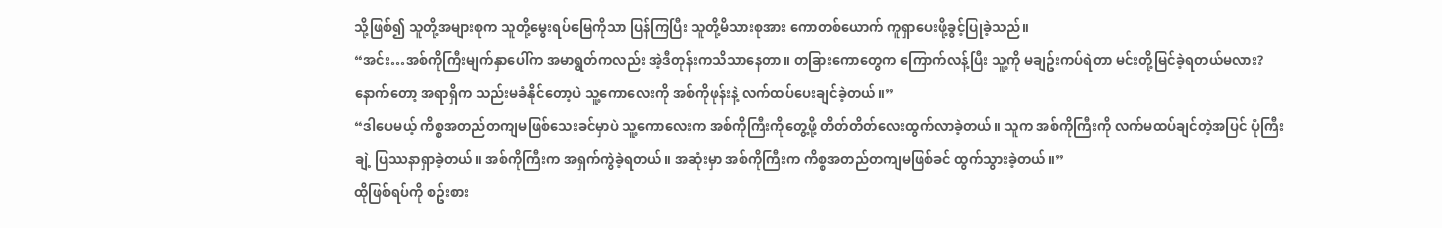သို့ဖြစ်၍ သူတို့အများစုက သူတို့မွေးရပ်မြေကိုသာ ပြန်ကြပြီး သူတို့မိသားစုအား ကောတစ်ယောက် ကူရှာပေးဖို့ခွင့်ပြုခဲ့သည်။
“အင်း…အစ်ကိုကြီးမျက်နှာပေါ်က အမာရွတ်ကလည်း အဲ့ဒီတုန်းကသိသာနေတာ။ တခြားကောတွေက ကြောက်လန့်ပြီး သူ့ကို မချဥ်းကပ်ရဲတာ မင်းတို့မြင်ခဲ့ရတယ်မလား? နောက်တော့ အရာရှိက သည်းမခံနိုင်တော့ပဲ သူ့ကောလေးကို အစ်ကိုဖုန်းနဲ့ လက်ထပ်ပေးချင်ခဲ့တယ်။”
“ဒါပေမယ့် ကိစ္စအတည်တကျမဖြစ်သေးခင်မှာပဲ သူ့ကောလေးက အစ်ကိုကြီးကိုတွေ့ဖို့ တိတ်တိတ်လေးထွက်လာခဲ့တယ်။ သူက အစ်ကိုကြီးကို လက်မထပ်ချင်တဲ့အပြင် ပုံကြီးချဲ့ ပြဿနာရှာခဲ့တယ်။ အစ်ကိုကြီးက အရှက်ကွဲခဲ့ရတယ်။ အဆုံးမှာ အစ်ကိုကြီးက ကိစ္စအတည်တကျမဖြစ်ခင် ထွက်သွားခဲ့တယ်။”
ထိုဖြစ်ရပ်ကို စဥ်းစား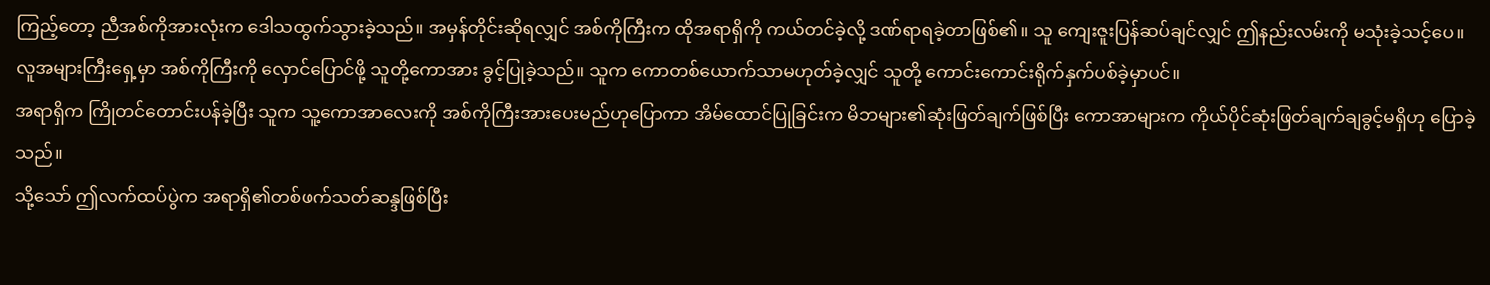ကြည့်တော့ ညီအစ်ကိုအားလုံးက ဒေါသထွက်သွားခဲ့သည်။ အမှန်တိုင်းဆိုရလျှင် အစ်ကိုကြီးက ထိုအရာရှိကို ကယ်တင်ခဲ့လို့ ဒဏ်ရာရခဲ့တာဖြစ်၏။ သူ ကျေးဇူးပြန်ဆပ်ချင်လျှင် ဤနည်းလမ်းကို မသုံးခဲ့သင့်ပေ။
လူအများကြီးရှေ့မှာ အစ်ကိုကြီးကို လှောင်ပြောင်ဖို့ သူတို့ကောအား ခွင့်ပြုခဲ့သည်။ သူက ကောတစ်ယောက်သာမဟုတ်ခဲ့လျှင် သူတို့ ကောင်းကောင်းရိုက်နှက်ပစ်ခဲ့မှာပင်။
အရာရှိက ကြိုတင်တောင်းပန်ခဲ့ပြီး သူက သူ့ကောအာလေးကို အစ်ကိုကြီးအားပေးမည်ဟုပြောကာ အိမ်ထောင်ပြုခြင်းက မိဘများ၏ဆုံးဖြတ်ချက်ဖြစ်ပြီး ကောအာများက ကိုယ်ပိုင်ဆုံးဖြတ်ချက်ချခွင့်မရှိဟု ပြောခဲ့သည်။
သို့သော် ဤလက်ထပ်ပွဲက အရာရှိ၏တစ်ဖက်သတ်ဆန္ဒဖြစ်ပြီး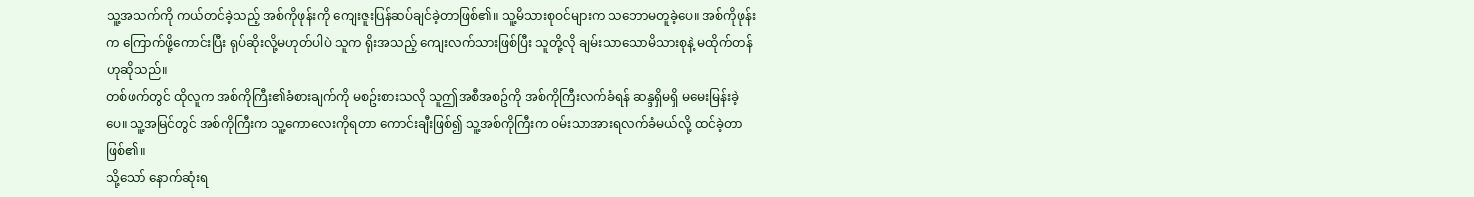သူ့အသက်ကို ကယ်တင်ခဲ့သည့် အစ်ကိုဖုန်းကို ကျေးဇူးပြန်ဆပ်ချင်ခဲ့တာဖြစ်၏။ သူ့မိသားစုဝင်များက သဘောမတူခဲ့ပေ။ အစ်ကိုဖုန်းက ကြောက်ဖို့ကောင်းပြီး ရုပ်ဆိုးလို့မဟုတ်ပါပဲ သူက ရိုးအသည့် ကျေးလက်သားဖြစ်ပြီး သူတို့လို ချမ်းသာသောမိသားစုနဲ့ မထိုက်တန်ဟုဆိုသည်။
တစ်ဖက်တွင် ထိုလူက အစ်ကိုကြီး၏ခံစားချက်ကို မစဥ်းစားသလို သူဤအစီအစဥ်ကို အစ်ကိုကြီးလက်ခံရန် ဆန္ဒရှိမရှိ မမေးမြန်းခဲ့ပေ။ သူ့အမြင်တွင် အစ်ကိုကြီးက သူ့ကောလေးကိုရတာ ကောင်းချီးဖြစ်၍ သူ့အစ်ကိုကြီးက ဝမ်းသာအားရလက်ခံမယ်လို့ ထင်ခဲ့တာဖြစ်၏။
သို့သော် နောက်ဆုံးရ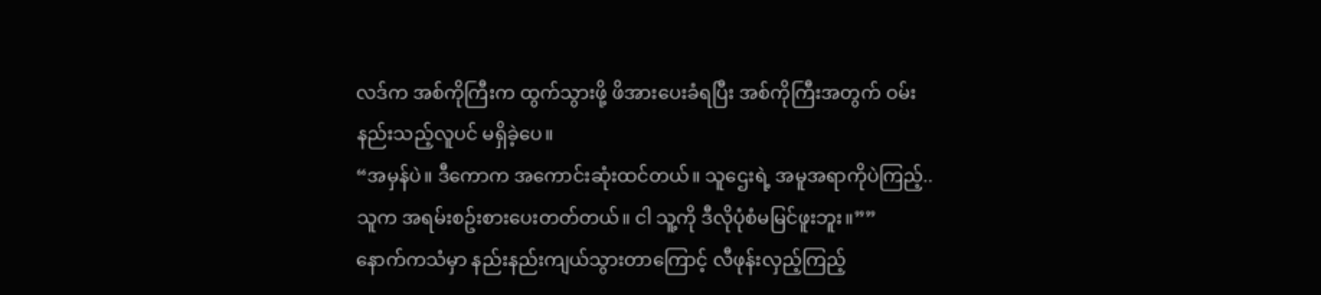လဒ်က အစ်ကိုကြီးက ထွက်သွားဖို့ ဖိအားပေးခံရပြီး အစ်ကိုကြီးအတွက် ဝမ်းနည်းသည့်လူပင် မရှိခဲ့ပေ။
“အမှန်ပဲ။ ဒီကောက အကောင်းဆုံးထင်တယ်။ သူဌေးရဲ့ အမူအရာကိုပဲကြည့်.. သူက အရမ်းစဥ်းစားပေးတတ်တယ်။ ငါ သူ့ကို ဒီလိုပုံစံမမြင်ဖူးဘူး။””
နောက်ကသံမှာ နည်းနည်းကျယ်သွားတာကြောင့် လီဖုန်းလှည့်ကြည့်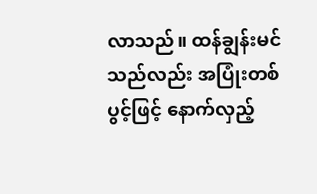လာသည်။ ထန်ချွန်းမင်သည်လည်း အပြုံးတစ်ပွင့်ဖြင့် နောက်လှည့်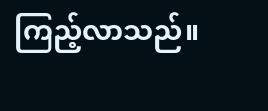ကြည့်လာသည်။